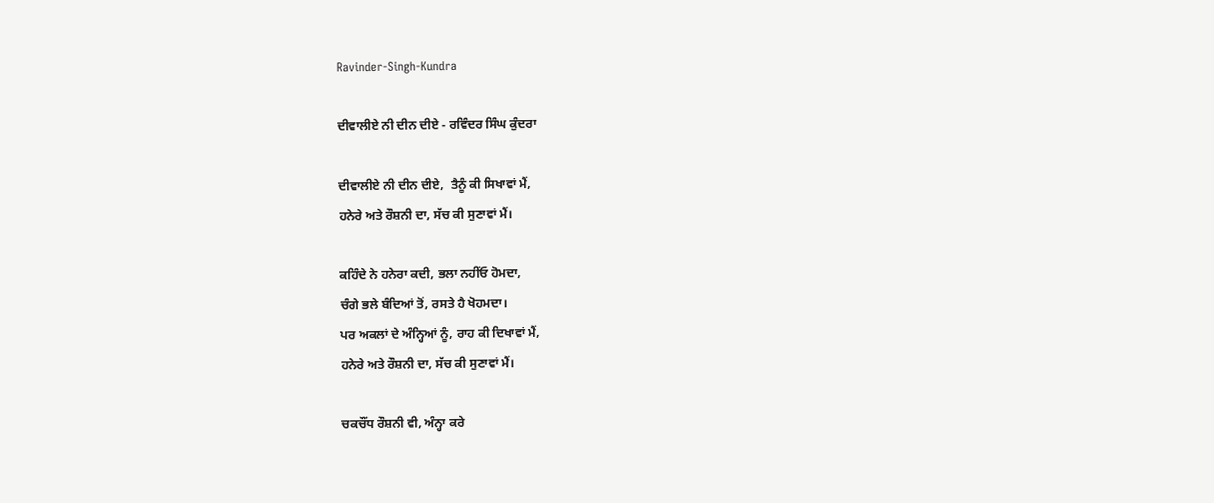Ravinder-Singh-Kundra

ਦੀਵਾਲੀਏ ਨੀ ਦੀਨ ਦੀਏ - ਰਵਿੰਦਰ ਸਿੰਘ ਕੁੰਦਰਾ

ਦੀਵਾਲੀਏ ਨੀ ਦੀਨ ਦੀਏ,  ਤੈਨੂੰ ਕੀ ਸਿਖਾਵਾਂ ਮੈਂ,
ਹਨੇਰੇ ਅਤੇ ਰੌਸ਼ਨੀ ਦਾ, ਸੱਚ ਕੀ ਸੁਣਾਵਾਂ ਮੈਂ।

ਕਹਿੰਦੇ ਨੇ ਹਨੇਰਾ ਕਦੀ, ਭਲਾ ਨਹੀਂਓ ਹੋਮਦਾ,
ਚੰਗੇ ਭਲੇ ਬੰਦਿਆਂ ਤੋਂ, ਰਸਤੇ ਹੈ ਖੋਹਮਦਾ।
ਪਰ ਅਕਲਾਂ ਦੇ ਅੰਨ੍ਹਿਆਂ ਨੂੰ, ਰਾਹ ਕੀ ਦਿਖਾਵਾਂ ਮੈਂ,
ਹਨੇਰੇ ਅਤੇ ਰੌਸ਼ਨੀ ਦਾ, ਸੱਚ ਕੀ ਸੁਣਾਵਾਂ ਮੈਂ।

ਚਕਚੌਂਧ ਰੌਸ਼ਨੀ ਵੀ, ਅੰਨ੍ਹਾ ਕਰੇ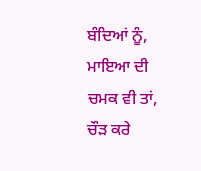ਬੰਦਿਆਂ ਨੂੰ,
ਮਾਇਆ ਦੀ ਚਮਕ ਵੀ ਤਾਂ, ਚੌੜ ਕਰੇ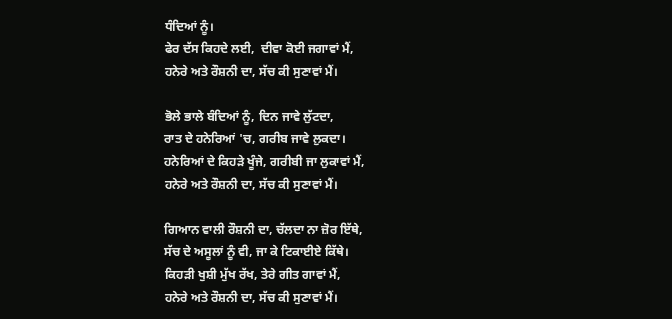ਧੰਦਿਆਂ ਨੂੰ।
ਫੇਰ ਦੱਸ ਕਿਹਦੇ ਲਈ,  ਦੀਵਾ ਕੋਈ ਜਗਾਵਾਂ ਮੈਂ,
ਹਨੇਰੇ ਅਤੇ ਰੌਸ਼ਨੀ ਦਾ, ਸੱਚ ਕੀ ਸੁਣਾਵਾਂ ਮੈਂ।

ਭੋਲੇ ਭਾਲੇ ਬੰਦਿਆਂ ਨੂੰ, ਦਿਨ ਜਾਵੇ ਲੁੱਟਦਾ,
ਰਾਤ ਦੇ ਹਨੇਰਿਆਂ 'ਚ, ਗਰੀਬ ਜਾਵੇ ਲੁਕਦਾ।
ਹਨੇਰਿਆਂ ਦੇ ਕਿਹੜੇ ਖੂੰਜੇ, ਗਰੀਬੀ ਜਾ ਲੁਕਾਵਾਂ ਮੈਂ,
ਹਨੇਰੇ ਅਤੇ ਰੌਸ਼ਨੀ ਦਾ, ਸੱਚ ਕੀ ਸੁਣਾਵਾਂ ਮੈਂ।

ਗਿਆਨ ਵਾਲੀ ਰੌਸ਼ਨੀ ਦਾ, ਚੱਲਦਾ ਨਾ ਜ਼ੋਰ ਇੱਥੇ,
ਸੱਚ ਦੇ ਅਸੂਲਾਂ ਨੂੰ ਵੀ, ਜਾ ਕੇ ਟਿਕਾਈਏ ਕਿੱਥੇ।
ਕਿਹੜੀ ਖੁਸ਼ੀ ਮੁੱਖ ਰੱਖ, ਤੇਰੇ ਗੀਤ ਗਾਵਾਂ ਮੈਂ,
ਹਨੇਰੇ ਅਤੇ ਰੌਸ਼ਨੀ ਦਾ, ਸੱਚ ਕੀ ਸੁਣਾਵਾਂ ਮੈਂ।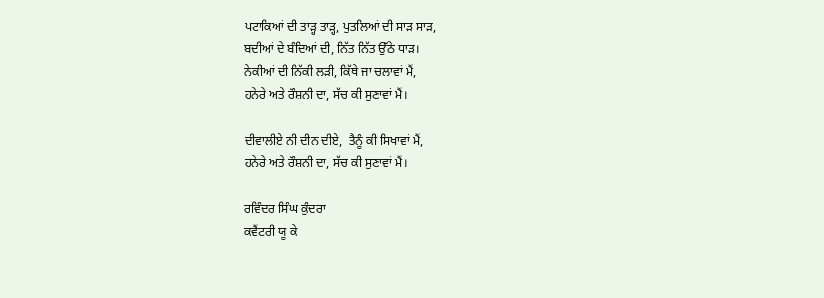ਪਟਾਕਿਆਂ ਦੀ ਤਾੜ੍ਹ ਤਾੜ੍ਹ, ਪੁਤਲਿਆਂ ਦੀ ਸਾੜ ਸਾੜ,
ਬਦੀਆਂ ਦੇ ਬੰਦਿਆਂ ਦੀ, ਨਿੱਤ ਨਿੱਤ ਉੱਠੇ ਧਾੜ।
ਨੇਕੀਆਂ ਦੀ ਨਿੱਕੀ ਲੜੀ, ਕਿੱਥੇ ਜਾ ਚਲਾਵਾਂ ਮੈਂ,
ਹਨੇਰੇ ਅਤੇ ਰੌਸ਼ਨੀ ਦਾ, ਸੱਚ ਕੀ ਸੁਣਾਵਾਂ ਮੈਂ।

ਦੀਵਾਲੀਏ ਨੀ ਦੀਨ ਦੀਏ,  ਤੈਨੂੰ ਕੀ ਸਿਖਾਵਾਂ ਮੈਂ,
ਹਨੇਰੇ ਅਤੇ ਰੌਸ਼ਨੀ ਦਾ, ਸੱਚ ਕੀ ਸੁਣਾਵਾਂ ਮੈਂ।

ਰਵਿੰਦਰ ਸਿੰਘ ਕੁੰਦਰਾ
ਕਵੈਂਟਰੀ ਯੂ ਕੇ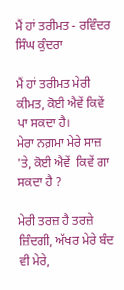ਮੈਂ ਹਾਂ ਤਰੀਮਤ - ਰਵਿੰਦਰ ਸਿੰਘ ਕੁੰਦਰਾ

ਮੈਂ ਹਾਂ ਤਰੀਮਤ ਮੇਰੀ ਕੀਮਤ, ਕੋਈ ਐਵੇਂ ਕਿਵੇਂ ਪਾ ਸਕਦਾ ਹੈ।
ਮੇਰਾ ਨਗ਼ਮਾ ਮੇਰੇ ਸਾਜ਼ 'ਤੇ, ਕੋਈ ਐਵੇਂ  ਕਿਵੇਂ ਗਾ ਸਕਦਾ ਹੈ ?

ਮੇਰੀ ਤਰਜ਼ ਹੈ ਤਰਜ਼ੇ ਜ਼ਿੰਦਗੀ, ਅੱਖਰ ਮੇਰੇ ਬੰਦ ਵੀ ਮੇਰੇ,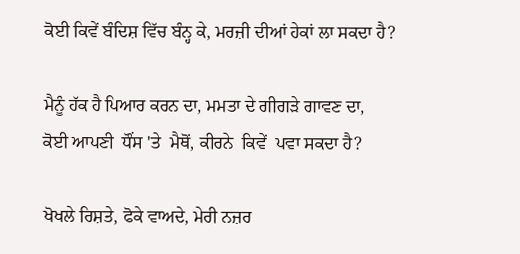ਕੋਈ ਕਿਵੇਂ ਬੰਦਿਸ਼ ਵਿੱਚ ਬੰਨ੍ਹ ਕੇ, ਮਰਜ਼ੀ ਦੀਆਂ ਹੇਕਾਂ ਲਾ ਸਕਦਾ ਹੈ?

ਮੈਨੂੰ ਹੱਕ ਹੈ ਪਿਆਰ ਕਰਨ ਦਾ, ਮਮਤਾ ਦੇ ਗੀਗੜੇ ਗਾਵਣ ਦਾ,
ਕੋਈ ਆਪਣੀ  ਧੌਂਸ 'ਤੇ  ਮੈਥੋਂ, ਕੀਰਨੇ  ਕਿਵੇਂ  ਪਵਾ ਸਕਦਾ ਹੈ?

ਖੋਖਲੇ ਰਿਸ਼ਤੇ, ਫੋਕੇ ਵਾਅਦੇ, ਮੇਰੀ ਨਜ਼ਰ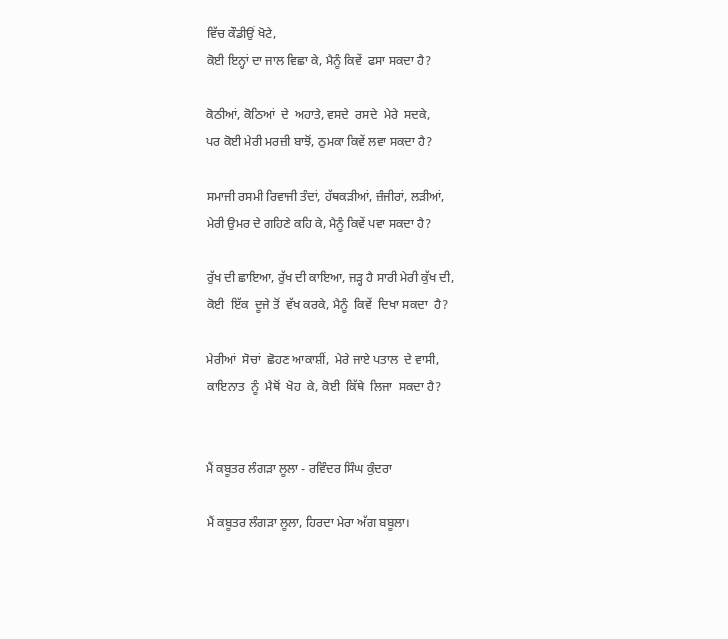ਵਿੱਚ ਕੌਡੀਉਂ ਖੋਟੇ,
ਕੋਈ ਇਨ੍ਹਾਂ ਦਾ ਜਾਲ ਵਿਛਾ ਕੇ, ਮੈਨੂੰ ਕਿਵੇਂ  ਫਸਾ ਸਕਦਾ ਹੈ?

ਕੋਠੀਆਂ, ਕੋਠਿਆਂ  ਦੇ  ਅਹਾਤੇ, ਵਸਦੇ  ਰਸਦੇ  ਮੇਰੇ  ਸਦਕੇ,
ਪਰ ਕੋਈ ਮੇਰੀ ਮਰਜ਼ੀ ਬਾਝੋਂ, ਠੁਮਕਾ ਕਿਵੇਂ ਲਵਾ ਸਕਦਾ ਹੈ?

ਸਮਾਜੀ ਰਸਮੀ ਰਿਵਾਜੀ ਤੰਦਾਂ, ਹੱਥਕੜੀਆਂ, ਜ਼ੰਜੀਰਾਂ, ਲੜੀਆਂ,
ਮੇਰੀ ਉਮਰ ਦੇ ਗਹਿਣੇ ਕਹਿ ਕੇ, ਮੈਨੂੰ ਕਿਵੇਂ ਪਵਾ ਸਕਦਾ ਹੈ?

ਰੁੱਖ ਦੀ ਛਾਇਆ, ਰੁੱਖ ਦੀ ਕਾਇਆ, ਜੜ੍ਹ ਹੈ ਸਾਰੀ ਮੇਰੀ ਕੁੱਖ ਦੀ,
ਕੋਈ  ਇੱਕ  ਦੂਜੇ ਤੋਂ  ਵੱਖ ਕਰਕੇ, ਮੈਨੂੰ  ਕਿਵੇਂ  ਦਿਖਾ ਸਕਦਾ  ਹੈ?

ਮੇਰੀਆਂ  ਸੋਚਾਂ  ਛੋਹਣ ਆਕਾਸ਼ੀਂ,  ਮੇਰੇ ਜਾਏ ਪਤਾਲ  ਦੇ ਵਾਸੀ,
ਕਾਇਨਾਤ  ਨੂੰ  ਮੈਥੋਂ  ਖੋਹ  ਕੇ, ਕੋਈ  ਕਿੱਥੇ  ਲਿਜਾ  ਸਕਦਾ ਹੈ?


ਮੈਂ ਕਬੂਤਰ ਲੰਗੜਾ ਲੂਲਾ - ਰਵਿੰਦਰ ਸਿੰਘ ਕੁੰਦਰਾ

ਮੈਂ ਕਬੂਤਰ ਲੰਗੜਾ ਲੂਲਾ, ਹਿਰਦਾ ਮੇਰਾ ਅੱਗ ਬਬੂਲਾ।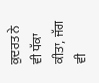ਕੁਦਰਤ ਨੇ ਵੀ ਧੱਕਾ ਕੀਤਾ, ਜੱਗ ਵੀ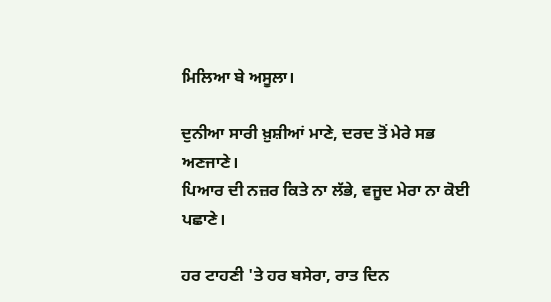ਮਿਲਿਆ ਬੇ ਅਸੂਲਾ।

ਦੁਨੀਆ ਸਾਰੀ ਖ਼ੁਸ਼ੀਆਂ ਮਾਣੇ, ਦਰਦ ਤੋਂ ਮੇਰੇ ਸਭ ਅਣਜਾਣੇ।
ਪਿਆਰ ਦੀ ਨਜ਼ਰ ਕਿਤੇ ਨਾ ਲੱਭੇ, ਵਜੂਦ ਮੇਰਾ ਨਾ ਕੋਈ ਪਛਾਣੇ।

ਹਰ ਟਾਹਣੀ 'ਤੇ ਹਰ ਬਸੇਰਾ, ਰਾਤ ਦਿਨ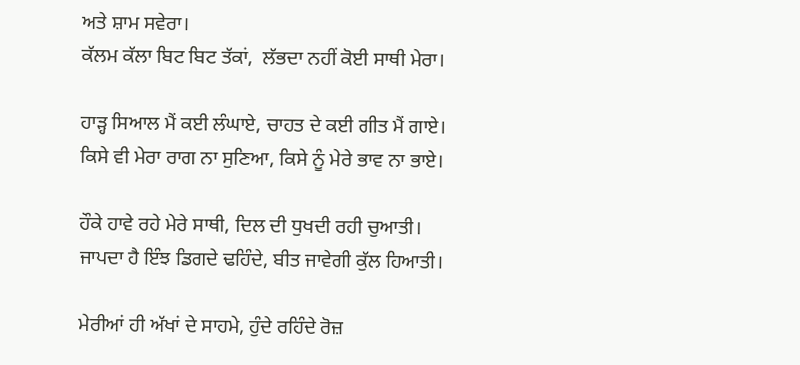ਅਤੇ ਸ਼ਾਮ ਸਵੇਰਾ।
ਕੱਲਮ ਕੱਲਾ ਬਿਟ ਬਿਟ ਤੱਕਾਂ,  ਲੱਭਦਾ ਨਹੀਂ ਕੋਈ ਸਾਥੀ ਮੇਰਾ।

ਹਾੜ੍ਹ ਸਿਆਲ ਮੈਂ ਕਈ ਲੰਘਾਏ, ਚਾਹਤ ਦੇ ਕਈ ਗੀਤ ਮੈਂ ਗਾਏ।
ਕਿਸੇ ਵੀ ਮੇਰਾ ਰਾਗ ਨਾ ਸੁਣਿਆ, ਕਿਸੇ ਨੂੰ ਮੇਰੇ ਭਾਵ ਨਾ ਭਾਏ।

ਹੌਕੇ ਹਾਵੇ ਰਹੇ ਮੇਰੇ ਸਾਥੀ, ਦਿਲ ਦੀ ਧੁਖਦੀ ਰਹੀ ਚੁਆਤੀ।
ਜਾਪਦਾ ਹੈ ਇੰਝ ਡਿਗਦੇ ਢਹਿੰਦੇ, ਬੀਤ ਜਾਵੇਗੀ ਕੁੱਲ ਹਿਆਤੀ।

ਮੇਰੀਆਂ ਹੀ ਅੱਖਾਂ ਦੇ ਸਾਹਮੇ, ਹੁੰਦੇ ਰਹਿੰਦੇ ਰੋਜ਼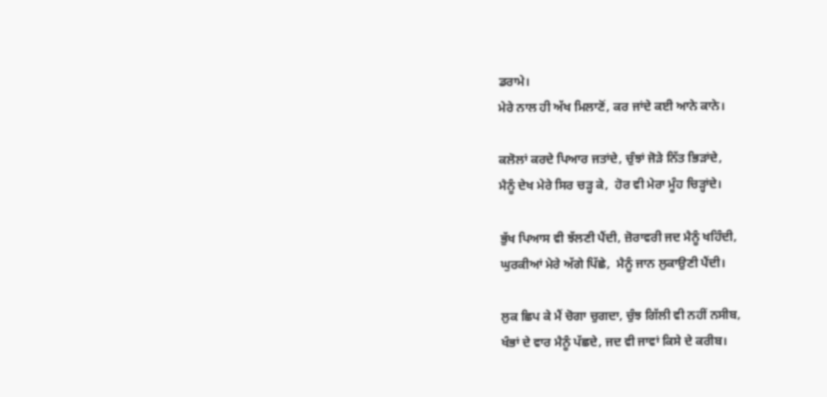ਡਰਾਮੇ।
ਮੇਰੇ ਨਾਲ ਹੀ ਅੱਖ ਮਿਲਾਣੋਂ, ਕਰ ਜਾਂਦੇ ਕਈ ਆਨੇ ਕਾਨੇ।

ਕਲੋਲਾਂ ਕਰਦੇ ਪਿਆਰ ਜਤਾਂਦੇ, ਚੁੰਝਾਂ ਜੋੜੇ ਨਿੱਤ ਭਿੜਾਂਦੇ,
ਮੈਨੂੰ ਦੇਖ ਮੇਰੇ ਸਿਰ ਚੜ੍ਹ ਕੇ,  ਹੋਰ ਵੀ ਮੇਰਾ ਮੂੰਹ ਚਿੜ੍ਹਾਂਦੇ।

ਭੁੱਖ ਪਿਆਸ ਵੀ ਝੱਲਣੀ ਪੈਂਦੀ, ਜ਼ੋਰਾਵਰੀ ਜਦ ਮੈਨੂੰ ਖਹਿੰਦੀ,
ਘੁਰਕੀਆਂ ਮੇਰੇ ਅੱਗੇ ਪਿੱਛੇ,  ਮੈਨੂੰ ਜਾਨ ਲੁਕਾਉਣੀ ਪੈਂਦੀ।

ਲੁਕ ਛਿਪ ਕੇ ਮੈਂ ਚੋਗਾ ਚੁਗਦਾ, ਚੁੰਝ ਗਿੱਲੀ ਵੀ ਨਹੀਂ ਨਸੀਬ,
ਖੰਭਾਂ ਦੇ ਵਾਰ ਮੈਨੂੰ ਪੱਛਦੇ, ਜਦ ਵੀ ਜਾਵਾਂ ਕਿਸੇ ਦੇ ਕਰੀਬ।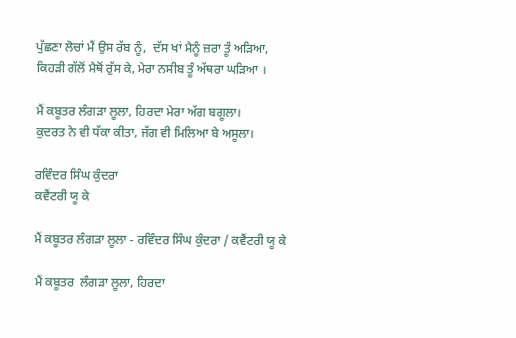ਪੁੱਛਣਾ ਲੋਚਾਂ ਮੈਂ ਉਸ ਰੱਬ ਨੂੰ,  ਦੱਸ ਖਾਂ ਮੈਨੂੰ ਜ਼ਰਾ ਤੂੰ ਅੜਿਆ,
ਕਿਹੜੀ ਗੱਲੋਂ ਮੈਥੋਂ ਰੁੱਸ ਕੇ, ਮੇਰਾ ਨਸੀਬ ਤੂੰ ਅੱਥਰਾ ਘੜਿਆ ।

ਮੈਂ ਕਬੂਤਰ ਲੰਗੜਾ ਲੂਲਾ, ਹਿਰਦਾ ਮੇਰਾ ਅੱਗ ਬਗੂਲਾ।
ਕੁਦਰਤ ਨੇ ਵੀ ਧੱਕਾ ਕੀਤਾ, ਜੱਗ ਵੀ ਮਿਲਿਆ ਬੇ ਅਸੂਲਾ।

ਰਵਿੰਦਰ ਸਿੰਘ ਕੁੰਦਰਾ
ਕਵੈਂਟਰੀ ਯੂ ਕੇ

ਮੈਂ ਕਬੂਤਰ ਲੰਗੜਾ ਲੂਲਾ - ਰਵਿੰਦਰ ਸਿੰਘ ਕੁੰਦਰਾ / ਕਵੈਂਟਰੀ ਯੂ ਕੇ

ਮੈਂ ਕਬੂਤਰ  ਲੰਗੜਾ ਲੂਲਾ, ਹਿਰਦਾ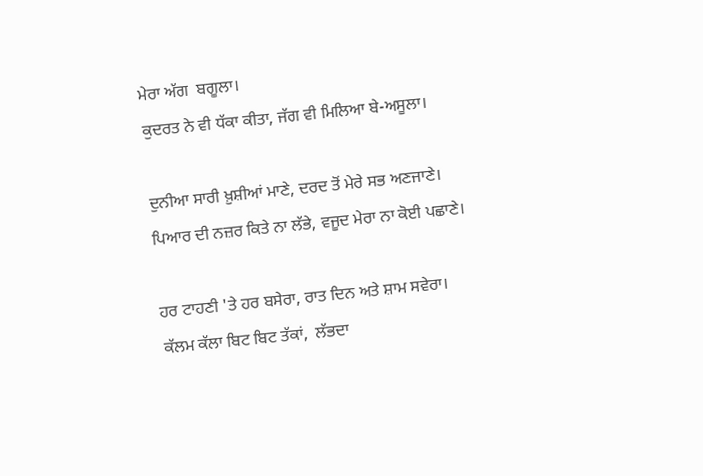ਮੇਰਾ ਅੱਗ  ਬਗੂਲਾ।
ਕੁਦਰਤ ਨੇ ਵੀ ਧੱਕਾ ਕੀਤਾ, ਜੱਗ ਵੀ ਮਿਲਿਆ ਬੇ-ਅਸੂਲਾ।

ਦੁਨੀਆ ਸਾਰੀ ਖ਼ੁਸ਼ੀਆਂ ਮਾਣੇ, ਦਰਦ ਤੋਂ ਮੇਰੇ ਸਭ ਅਣਜਾਣੇ।
ਪਿਆਰ ਦੀ ਨਜ਼ਰ ਕਿਤੇ ਨਾ ਲੱਭੇ, ਵਜੂਦ ਮੇਰਾ ਨਾ ਕੋਈ ਪਛਾਣੇ।

ਹਰ ਟਾਹਣੀ 'ਤੇ ਹਰ ਬਸੇਰਾ, ਰਾਤ ਦਿਨ ਅਤੇ ਸ਼ਾਮ ਸਵੇਰਾ।
ਕੱਲਮ ਕੱਲਾ ਬਿਟ ਬਿਟ ਤੱਕਾਂ,  ਲੱਭਦਾ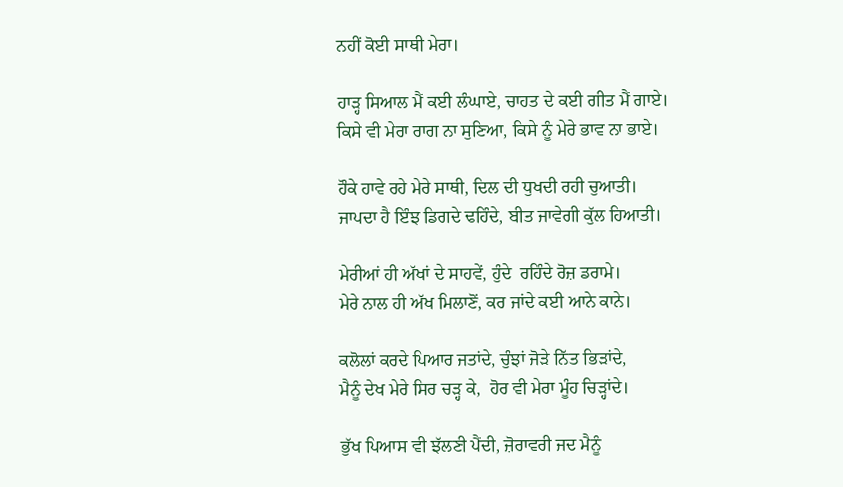ਨਹੀਂ ਕੋਈ ਸਾਥੀ ਮੇਰਾ।

ਹਾੜ੍ਹ ਸਿਆਲ ਮੈਂ ਕਈ ਲੰਘਾਏ, ਚਾਹਤ ਦੇ ਕਈ ਗੀਤ ਮੈਂ ਗਾਏ।
ਕਿਸੇ ਵੀ ਮੇਰਾ ਰਾਗ ਨਾ ਸੁਣਿਆ, ਕਿਸੇ ਨੂੰ ਮੇਰੇ ਭਾਵ ਨਾ ਭਾਏ।

ਹੌਕੇ ਹਾਵੇ ਰਹੇ ਮੇਰੇ ਸਾਥੀ, ਦਿਲ ਦੀ ਧੁਖਦੀ ਰਹੀ ਚੁਆਤੀ।
ਜਾਪਦਾ ਹੈ ਇੰਝ ਡਿਗਦੇ ਢਹਿੰਦੇ, ਬੀਤ ਜਾਵੇਗੀ ਕੁੱਲ ਹਿਆਤੀ।

ਮੇਰੀਆਂ ਹੀ ਅੱਖਾਂ ਦੇ ਸਾਹਵੇਂ, ਹੁੰਦੇ  ਰਹਿੰਦੇ ਰੋਜ਼ ਡਰਾਮੇ।
ਮੇਰੇ ਨਾਲ ਹੀ ਅੱਖ ਮਿਲਾਣੋਂ, ਕਰ ਜਾਂਦੇ ਕਈ ਆਨੇ ਕਾਨੇ।

ਕਲੋਲਾਂ ਕਰਦੇ ਪਿਆਰ ਜਤਾਂਦੇ, ਚੁੰਝਾਂ ਜੋੜੇ ਨਿੱਤ ਭਿੜਾਂਦੇ,
ਮੈਨੂੰ ਦੇਖ ਮੇਰੇ ਸਿਰ ਚੜ੍ਹ ਕੇ,  ਹੋਰ ਵੀ ਮੇਰਾ ਮੂੰਹ ਚਿੜ੍ਹਾਂਦੇ।

ਭੁੱਖ ਪਿਆਸ ਵੀ ਝੱਲਣੀ ਪੈਂਦੀ, ਜ਼ੋਰਾਵਰੀ ਜਦ ਮੈਨੂੰ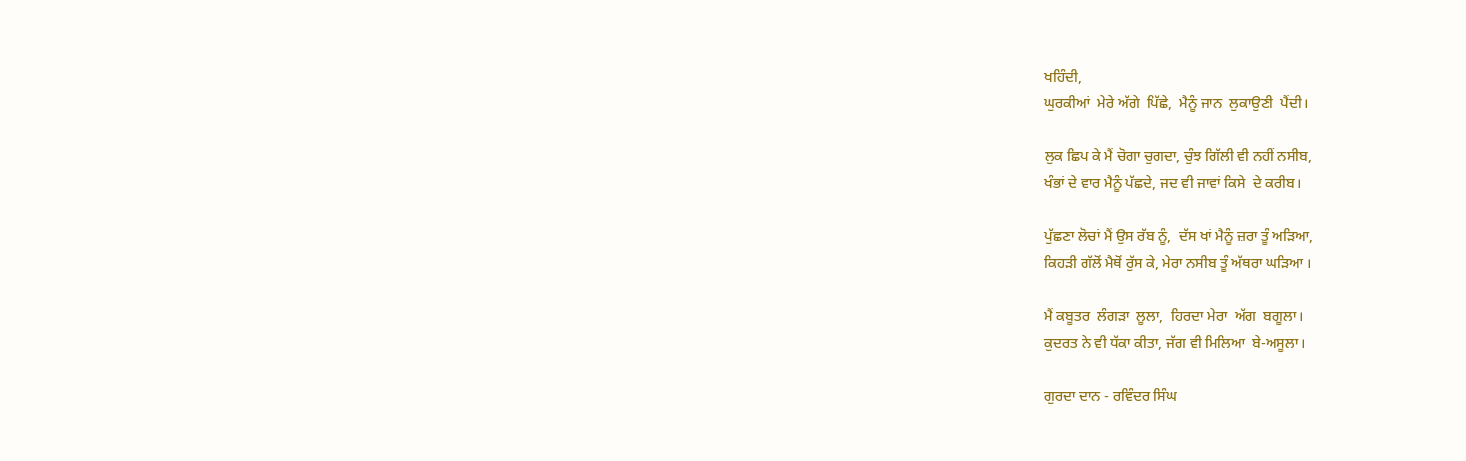ਖਹਿੰਦੀ,
ਘੁਰਕੀਆਂ  ਮੇਰੇ ਅੱਗੇ  ਪਿੱਛੇ,  ਮੈਨੂੰ ਜਾਨ  ਲੁਕਾਉਣੀ  ਪੈਂਦੀ।

ਲੁਕ ਛਿਪ ਕੇ ਮੈਂ ਚੋਗਾ ਚੁਗਦਾ, ਚੁੰਝ ਗਿੱਲੀ ਵੀ ਨਹੀਂ ਨਸੀਬ,
ਖੰਭਾਂ ਦੇ ਵਾਰ ਮੈਨੂੰ ਪੱਛਦੇ, ਜਦ ਵੀ ਜਾਵਾਂ ਕਿਸੇ  ਦੇ ਕਰੀਬ।

ਪੁੱਛਣਾ ਲੋਚਾਂ ਮੈਂ ਉਸ ਰੱਬ ਨੂੰ,  ਦੱਸ ਖਾਂ ਮੈਨੂੰ ਜ਼ਰਾ ਤੂੰ ਅੜਿਆ,
ਕਿਹੜੀ ਗੱਲੋਂ ਮੈਥੋਂ ਰੁੱਸ ਕੇ, ਮੇਰਾ ਨਸੀਬ ਤੂੰ ਅੱਥਰਾ ਘੜਿਆ ।

ਮੈਂ ਕਬੂਤਰ  ਲੰਗੜਾ  ਲੂਲਾ,  ਹਿਰਦਾ ਮੇਰਾ  ਅੱਗ  ਬਗੂਲਾ।
ਕੁਦਰਤ ਨੇ ਵੀ ਧੱਕਾ ਕੀਤਾ, ਜੱਗ ਵੀ ਮਿਲਿਆ  ਬੇ-ਅਸੂਲਾ।

ਗੁਰਦਾ ਦਾਨ - ਰਵਿੰਦਰ ਸਿੰਘ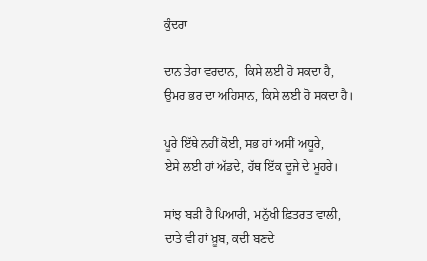ਕੁੰਦਰਾ

ਦਾਨ ਤੇਰਾ ਵਰਦਾਨ,  ਕਿਸੇ ਲਈ ਹੋ ਸਕਦਾ ਹੈ,
ਉਮਰ ਭਰ ਦਾ ਅਹਿਸਾਨ, ਕਿਸੇ ਲਈ ਹੋ ਸਕਦਾ ਹੈ।

ਪੂਰੇ ਇੱਥੇ ਨਹੀਂ ਕੋਈ, ਸਭ ਹਾਂ ਅਸੀਂ ਅਧੂਰੇ,
ਏਸੇ ਲਈ ਹਾਂ ਅੱਡਦੇ, ਹੱਥ ਇੱਕ ਦੂਜੇ ਦੇ ਮੂਹਰੇ।

ਸਾਂਝ ਬੜੀ ਹੈ ਪਿਆਰੀ, ਮਨੁੱਖੀ ਫ਼ਿਤਰਤ ਵਾਲੀ,
ਦਾਤੇ ਵੀ ਹਾਂ ਖ਼ੂਬ, ਕਦੀ ਬਣਦੇ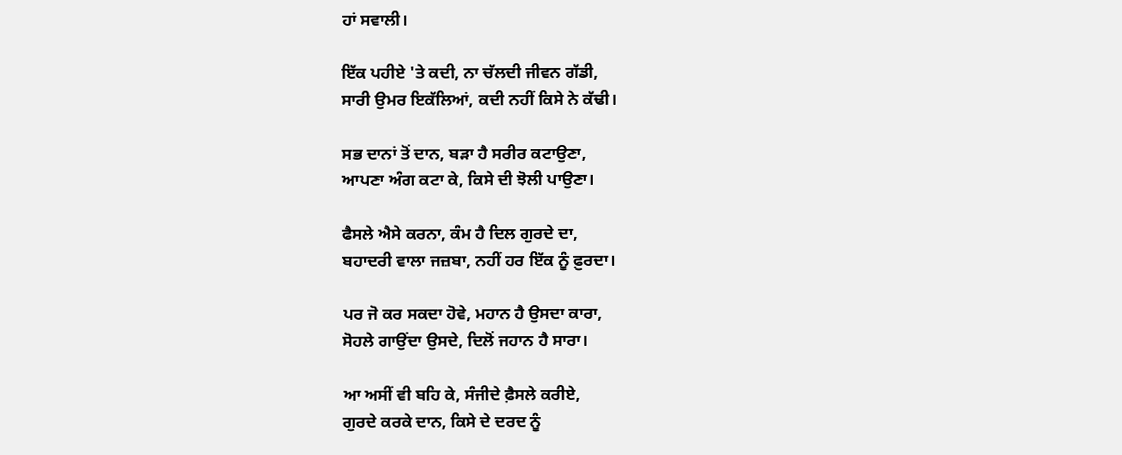ਹਾਂ ਸਵਾਲੀ।

ਇੱਕ ਪਹੀਏ 'ਤੇ ਕਦੀ, ਨਾ ਚੱਲਦੀ ਜੀਵਨ ਗੱਡੀ,
ਸਾਰੀ ਉਮਰ ਇਕੱਲਿਆਂ, ਕਦੀ ਨਹੀਂ ਕਿਸੇ ਨੇ ਕੱਢੀ।

ਸਭ ਦਾਨਾਂ ਤੋਂ ਦਾਨ, ਬੜਾ ਹੈ ਸਰੀਰ ਕਟਾਉਣਾ,
ਆਪਣਾ ਅੰਗ ਕਟਾ ਕੇ, ਕਿਸੇ ਦੀ ਝੋਲੀ ਪਾਉਣਾ।

ਫੈਸਲੇ ਐਸੇ ਕਰਨਾ, ਕੰਮ ਹੈ ਦਿਲ ਗੁਰਦੇ ਦਾ,
ਬਹਾਦਰੀ ਵਾਲਾ ਜਜ਼ਬਾ, ਨਹੀਂ ਹਰ ਇੱਕ ਨੂੰ ਫ਼ੁਰਦਾ।

ਪਰ ਜੋ ਕਰ ਸਕਦਾ ਹੋਵੇ, ਮਹਾਨ ਹੈ ਉਸਦਾ ਕਾਰਾ,
ਸੋਹਲੇ ਗਾਉਂਦਾ ਉਸਦੇ, ਦਿਲੋਂ ਜਹਾਨ ਹੈ ਸਾਰਾ।

ਆ ਅਸੀਂ ਵੀ ਬਹਿ ਕੇ, ਸੰਜੀਦੇ ਫ਼ੈਸਲੇ ਕਰੀਏ,
ਗੁਰਦੇ ਕਰਕੇ ਦਾਨ, ਕਿਸੇ ਦੇ ਦਰਦ ਨੂੰ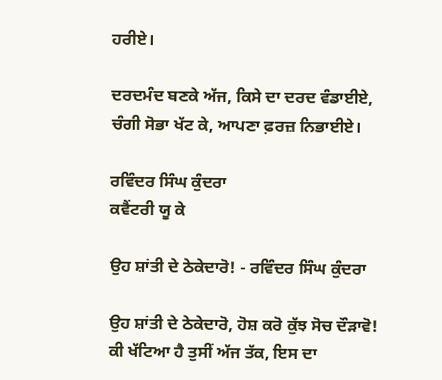ਹਰੀਏ।

ਦਰਦਮੰਦ ਬਣਕੇ ਅੱਜ, ਕਿਸੇ ਦਾ ਦਰਦ ਵੰਡਾਈਏ,
ਚੰਗੀ ਸੋਭਾ ਖੱਟ ਕੇ, ਆਪਣਾ ਫ਼ਰਜ਼ ਨਿਭਾਈਏ।

ਰਵਿੰਦਰ ਸਿੰਘ ਕੁੰਦਰਾ
ਕਵੈਂਟਰੀ ਯੂ ਕੇ

ਉਹ ਸ਼ਾਂਤੀ ਦੇ ਠੇਕੇਦਾਰੋ! - ਰਵਿੰਦਰ ਸਿੰਘ ਕੁੰਦਰਾ

ਉਹ ਸ਼ਾਂਤੀ ਦੇ ਠੇਕੇਦਾਰੋ, ਹੋਸ਼ ਕਰੋ ਕੁੱਝ ਸੋਚ ਦੌੜਾਵੋ!
ਕੀ ਖੱਟਿਆ ਹੈ ਤੁਸੀਂ ਅੱਜ ਤੱਕ, ਇਸ ਦਾ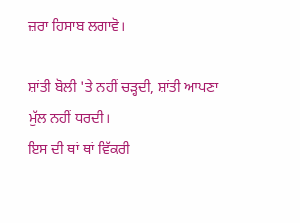ਜ਼ਰਾ ਹਿਸਾਬ ਲਗਾਵੋ।

ਸ਼ਾਂਤੀ ਬੋਲੀ 'ਤੇ ਨਹੀਂ ਚੜ੍ਹਦੀ, ਸ਼ਾਂਤੀ ਆਪਣਾ ਮੁੱਲ ਨਹੀਂ ਧਰਦੀ।
ਇਸ ਦੀ ਥਾਂ ਥਾਂ ਵਿੱਕਰੀ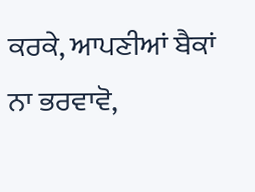ਕਰਕੇ, ਆਪਣੀਆਂ ਬੈਕਾਂ ਨਾ ਭਰਵਾਵੋ,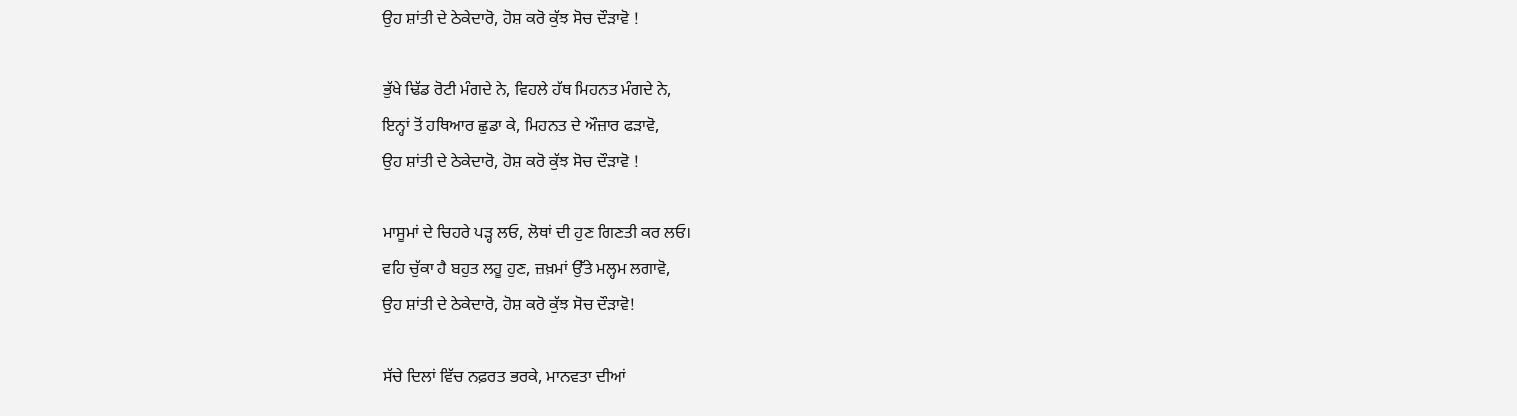ਉਹ ਸ਼ਾਂਤੀ ਦੇ ਠੇਕੇਦਾਰੋ, ਹੋਸ਼ ਕਰੋ ਕੁੱਝ ਸੋਚ ਦੌੜਾਵੋ !

ਭੁੱਖੇ ਢਿੱਡ ਰੋਟੀ ਮੰਗਦੇ ਨੇ, ਵਿਹਲੇ ਹੱਥ ਮਿਹਨਤ ਮੰਗਦੇ ਨੇ,
ਇਨ੍ਹਾਂ ਤੋਂ ਹਥਿਆਰ ਛੁਡਾ ਕੇ, ਮਿਹਨਤ ਦੇ ਔਜ਼ਾਰ ਫੜਾਵੋ,
ਉਹ ਸ਼ਾਂਤੀ ਦੇ ਠੇਕੇਦਾਰੋ, ਹੋਸ਼ ਕਰੋ ਕੁੱਝ ਸੋਚ ਦੌੜਾਵੋ !

ਮਾਸੂਮਾਂ ਦੇ ਚਿਹਰੇ ਪੜ੍ਹ ਲਓ, ਲੋਥਾਂ ਦੀ ਹੁਣ ਗਿਣਤੀ ਕਰ ਲਓ।
ਵਹਿ ਚੁੱਕਾ ਹੈ ਬਹੁਤ ਲਹੂ ਹੁਣ, ਜ਼ਖ਼ਮਾਂ ਉੱਤੇ ਮਲ੍ਹਮ ਲਗਾਵੋ,
ਉਹ ਸ਼ਾਂਤੀ ਦੇ ਠੇਕੇਦਾਰੋ, ਹੋਸ਼ ਕਰੋ ਕੁੱਝ ਸੋਚ ਦੌੜਾਵੋ!

ਸੱਚੇ ਦਿਲਾਂ ਵਿੱਚ ਨਫ਼ਰਤ ਭਰਕੇ, ਮਾਨਵਤਾ ਦੀਆਂ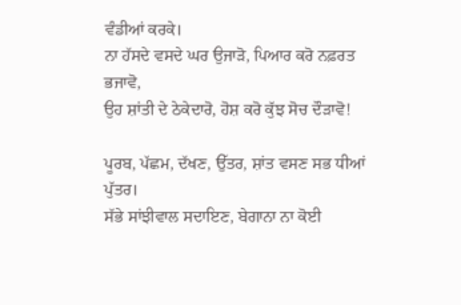ਵੰਡੀਆਂ ਕਰਕੇ।
ਨਾ ਹੱਸਦੇ ਵਸਦੇ ਘਰ ਉਜਾੜੋ, ਪਿਆਰ ਕਰੋ ਨਫ਼ਰਤ ਭਜਾਵੋ,
ਉਹ ਸ਼ਾਂਤੀ ਦੇ ਠੇਕੇਦਾਰੋ, ਹੋਸ਼ ਕਰੋ ਕੁੱਝ ਸੋਚ ਦੌੜਾਵੋ!

ਪੂਰਬ, ਪੱਛਮ, ਦੱਖਣ, ਉੱਤਰ, ਸ਼ਾਂਤ ਵਸਣ ਸਭ ਧੀਆਂ ਪੁੱਤਰ।
ਸੱਭੇ ਸਾਂਝੀਵਾਲ ਸਦਾਇਣ, ਬੇਗਾਨਾ ਨਾ ਕੋਈ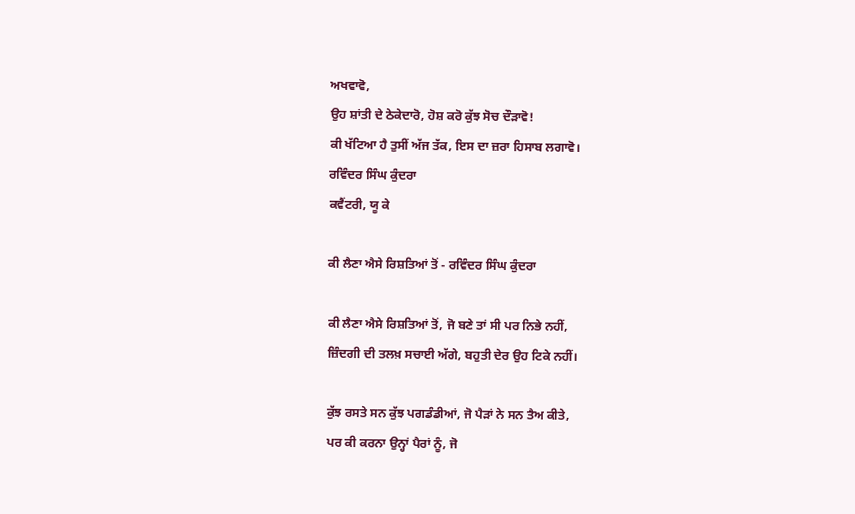ਅਖਵਾਵੋ,
ਉਹ ਸ਼ਾਂਤੀ ਦੇ ਠੇਕੇਦਾਰੋ, ਹੋਸ਼ ਕਰੋ ਕੁੱਝ ਸੋਚ ਦੌੜਾਵੋ!
ਕੀ ਖੱਟਿਆ ਹੈ ਤੁਸੀਂ ਅੱਜ ਤੱਕ, ਇਸ ਦਾ ਜ਼ਰਾ ਹਿਸਾਬ ਲਗਾਵੋ।
ਰਵਿੰਦਰ ਸਿੰਘ ਕੁੰਦਰਾ
ਕਵੈਂਟਰੀ, ਯੂ ਕੇ

ਕੀ ਲੈਣਾ ਐਸੇ ਰਿਸ਼ਤਿਆਂ ਤੋਂ - ਰਵਿੰਦਰ ਸਿੰਘ ਕੁੰਦਰਾ

ਕੀ ਲੈਣਾ ਐਸੇ ਰਿਸ਼ਤਿਆਂ ਤੋਂ, ਜੋ ਬਣੇ ਤਾਂ ਸੀ ਪਰ ਨਿਭੇ ਨਹੀਂ,
ਜ਼ਿੰਦਗੀ ਦੀ ਤਲਖ਼ ਸਚਾਈ ਅੱਗੇ, ਬਹੁਤੀ ਦੇਰ ਉਹ ਟਿਕੇ ਨਹੀਂ।

ਕੁੱਝ ਰਸਤੇ ਸਨ ਕੁੱਝ ਪਗਡੰਡੀਆਂ, ਜੋ ਪੈੜਾਂ ਨੇ ਸਨ ਤੈਅ ਕੀਤੇ,
ਪਰ ਕੀ ਕਰਨਾ ਉਨ੍ਹਾਂ ਪੈਰਾਂ ਨੂੰ, ਜੋ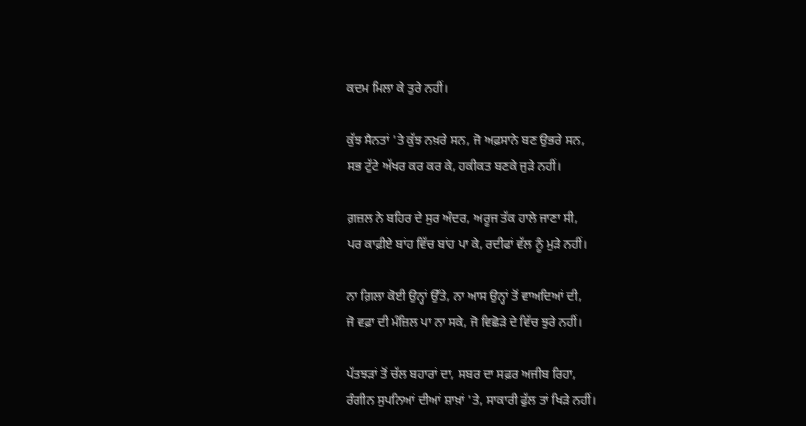ਕਦਮ ਮਿਲਾ ਕੇ ਤੁਰੇ ਨਹੀਂ।

ਕੁੱਝ ਸੈਨਤਾਂ 'ਤੇ ਕੁੱਝ ਨਖ਼ਰੇ ਸਨ, ਜੋ ਅਫ਼ਸਾਨੇ ਬਣ ਉਭਰੇ ਸਨ,
ਸਭ ਟੁੱਟੇ ਅੱਖਰ ਕਰ ਕਰ ਕੇ, ਹਕੀਕਤ ਬਣਕੇ ਜੁੜੇ ਨਹੀਂ।

ਗ਼ਜ਼ਲ ਨੇ ਬਹਿਰ ਦੇ ਸੁਰ ਅੰਦਰ, ਅਰੂਜ ਤੱਕ ਹਾਲੇ ਜਾਣਾ ਸੀ,
ਪਰ ਕਾਫ਼ੀਏ ਬਾਂਹ ਵਿੱਚ ਬਾਂਹ ਪਾ ਕੇ, ਰਦੀਫਾਂ ਵੱਲ ਨੂੰ ਮੁੜੇ ਨਹੀਂ।

ਨਾ ਗ਼ਿਲਾ ਕੋਈ ਉਨ੍ਹਾਂ ਉੱਤੇ, ਨਾ ਆਸ ਉਨ੍ਹਾਂ ਤੋਂ ਵਾਅਦਿਆਂ ਦੀ,
ਜੋ ਵਫ਼ਾ ਦੀ ਮੰਜ਼ਿਲ ਪਾ ਨਾ ਸਕੇ, ਜੋ ਵਿਛੋੜੇ ਦੇ ਵਿੱਚ ਝੁਰੇ ਨਹੀਂ।

ਪੱਤਝੜਾਂ ਤੋਂ ਚੱਲ ਬਹਾਰਾਂ ਦਾ, ਸਬਰ ਦਾ ਸਫ਼ਰ ਅਜੀਬ ਰਿਹਾ,
ਰੰਗੀਨ ਸੁਪਨਿਆਂ ਦੀਆਂ ਸ਼ਾਖ਼ਾਂ 'ਤੇ, ਸਾਕਾਰੀ ਫੁੱਲ ਤਾਂ ਖਿੜੇ ਨਹੀਂ।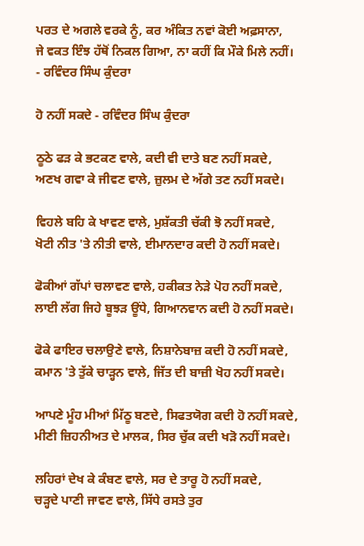ਪਰਤ ਦੇ ਅਗਲੇ ਵਰਕੇ ਨੂੰ, ਕਰ ਅੰਕਿਤ ਨਵਾਂ ਕੋਈ ਅਫ਼ਸਾਨਾ,
ਜੇ ਵਕਤ ਇੰਝ ਹੱਥੋਂ ਨਿਕਲ ਗਿਆ, ਨਾ ਕਹੀਂ ਕਿ ਮੌਕੇ ਮਿਲੇ ਨਹੀਂ।
- ਰਵਿੰਦਰ ਸਿੰਘ ਕੁੰਦਰਾ

ਹੋ ਨਹੀਂ ਸਕਦੇ - ਰਵਿੰਦਰ ਸਿੰਘ ਕੁੰਦਰਾ

ਠੂਠੇ ਫੜ ਕੇ ਭਟਕਣ ਵਾਲੇ, ਕਦੀ ਵੀ ਦਾਤੇ ਬਣ ਨਹੀਂ ਸਕਦੇ,
ਅਣਖ ਗਵਾ ਕੇ ਜੀਵਣ ਵਾਲੇ, ਜ਼ੁਲਮ ਦੇ ਅੱਗੇ ਤਣ ਨਹੀਂ ਸਕਦੇ।

ਵਿਹਲੇ ਬਹਿ ਕੇ ਖਾਵਣ ਵਾਲੇ, ਮੁਸ਼ੱਕਤੀ ਚੱਕੀ ਝੋ ਨਹੀਂ ਸਕਦੇ,
ਖੋਟੀ ਨੀਤ 'ਤੇ ਨੀਤੀ ਵਾਲੇ, ਈਮਾਨਦਾਰ ਕਦੀ ਹੋ ਨਹੀਂ ਸਕਦੇ।

ਫੋਕੀਆਂ ਗੱਪਾਂ ਚਲਾਵਣ ਵਾਲੇ, ਹਕੀਕਤ ਨੇੜੇ ਪੋਹ ਨਹੀਂ ਸਕਦੇ,
ਲਾਈ ਲੱਗ ਜਿਹੇ ਬੂਝੜ ਊਂਧੇ, ਗਿਆਨਵਾਨ ਕਦੀ ਹੋ ਨਹੀਂ ਸਕਦੇ।

ਫੋਕੇ ਫਾਇਰ ਚਲਾਉਣੇ ਵਾਲੇ, ਨਿਸ਼ਾਨੇਬਾਜ਼ ਕਦੀ ਹੋ ਨਹੀਂ ਸਕਦੇ,
ਕਮਾਨ 'ਤੇ ਤੁੱਕੇ ਚਾੜ੍ਹਨ ਵਾਲੇ, ਜਿੱਤ ਦੀ ਬਾਜ਼ੀ ਖੋਹ ਨਹੀਂ ਸਕਦੇ।

ਆਪਣੇ ਮੂੰਹ ਮੀਆਂ ਮਿੱਠੂ ਬਣਦੇ, ਸਿਫਤਯੋਗ ਕਦੀ ਹੋ ਨਹੀਂ ਸਕਦੇ,
ਮੀਣੀ ਜ਼ਿਹਨੀਅਤ ਦੇ ਮਾਲਕ, ਸਿਰ ਚੁੱਕ ਕਦੀ ਖੜੋ ਨਹੀਂ ਸਕਦੇ।

ਲਹਿਰਾਂ ਦੇਖ ਕੇ ਕੰਬਣ ਵਾਲੇ, ਸਰ ਦੇ ਤਾਰੂ ਹੋ ਨਹੀਂ ਸਕਦੇ,
ਚੜ੍ਹਦੇ ਪਾਣੀ ਜਾਵਣ ਵਾਲੇ, ਸਿੱਧੇ ਰਸਤੇ ਤੁਰ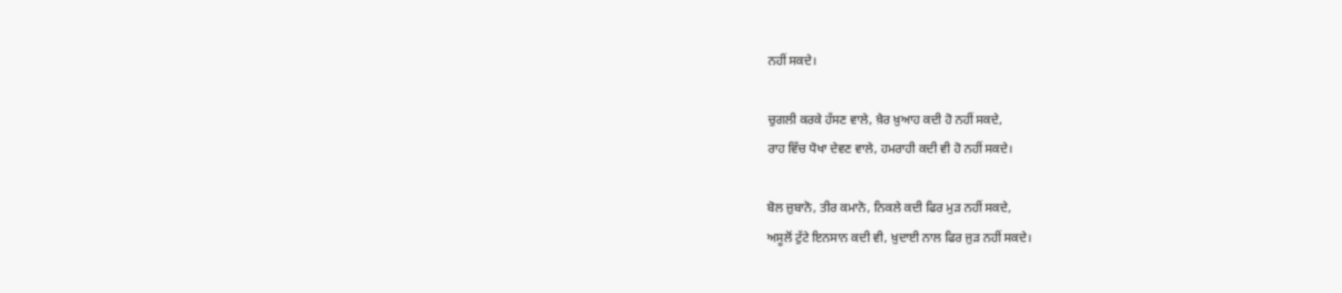ਨਹੀਂ ਸਕਦੇ।

ਚੁਗਲੀ ਕਰਕੇ ਹੱਸਣ ਵਾਲੇ, ਖ਼ੈਰ ਖ਼ੁਆਹ ਕਦੀ ਹੋ ਨਹੀਂ ਸਕਦੇ,
ਰਾਹ ਵਿੱਚ ਧੋਖਾ ਦੇਵਣ ਵਾਲੇ, ਹਮਰਾਹੀ ਕਦੀ ਵੀ ਹੋ ਨਹੀਂ ਸਕਦੇ।

ਬੋਲ ਜ਼ੁਬਾਨੋ, ਤੀਰ ਕਮਾਨੋ, ਨਿਕਲੇ ਕਦੀ ਫਿਰ ਮੁੜ ਨਹੀਂ ਸਕਦੇ,
ਅਸੂਲੋਂ ਟੁੱਟੇ ਇਨਸਾਨ ਕਦੀ ਵੀ, ਖ਼ੁਦਾਈ ਨਾਲ ਫਿਰ ਜੁੜ ਨਹੀਂ ਸਕਦੇ।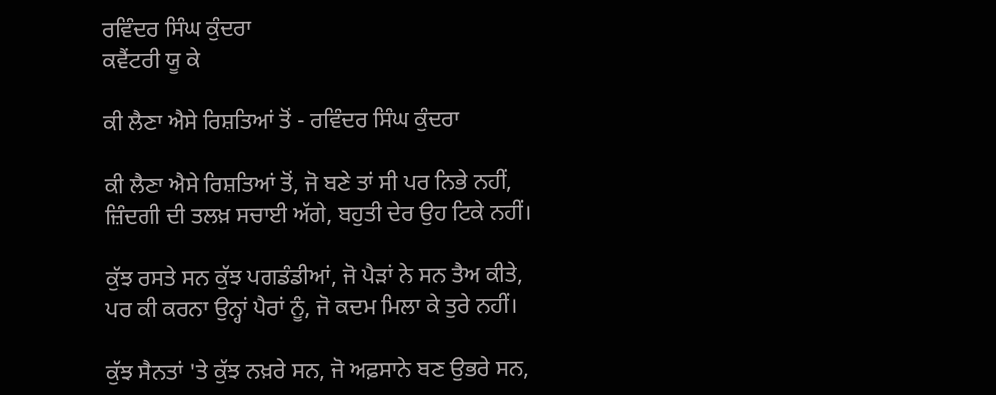ਰਵਿੰਦਰ ਸਿੰਘ ਕੁੰਦਰਾ
ਕਵੈਂਟਰੀ ਯੂ ਕੇ

ਕੀ ਲੈਣਾ ਐਸੇ ਰਿਸ਼ਤਿਆਂ ਤੋਂ - ਰਵਿੰਦਰ ਸਿੰਘ ਕੁੰਦਰਾ

ਕੀ ਲੈਣਾ ਐਸੇ ਰਿਸ਼ਤਿਆਂ ਤੋਂ, ਜੋ ਬਣੇ ਤਾਂ ਸੀ ਪਰ ਨਿਭੇ ਨਹੀਂ,
ਜ਼ਿੰਦਗੀ ਦੀ ਤਲਖ਼ ਸਚਾਈ ਅੱਗੇ, ਬਹੁਤੀ ਦੇਰ ਉਹ ਟਿਕੇ ਨਹੀਂ।

ਕੁੱਝ ਰਸਤੇ ਸਨ ਕੁੱਝ ਪਗਡੰਡੀਆਂ, ਜੋ ਪੈੜਾਂ ਨੇ ਸਨ ਤੈਅ ਕੀਤੇ,
ਪਰ ਕੀ ਕਰਨਾ ਉਨ੍ਹਾਂ ਪੈਰਾਂ ਨੂੰ, ਜੋ ਕਦਮ ਮਿਲਾ ਕੇ ਤੁਰੇ ਨਹੀਂ।

ਕੁੱਝ ਸੈਨਤਾਂ 'ਤੇ ਕੁੱਝ ਨਖ਼ਰੇ ਸਨ, ਜੋ ਅਫ਼ਸਾਨੇ ਬਣ ਉਭਰੇ ਸਨ,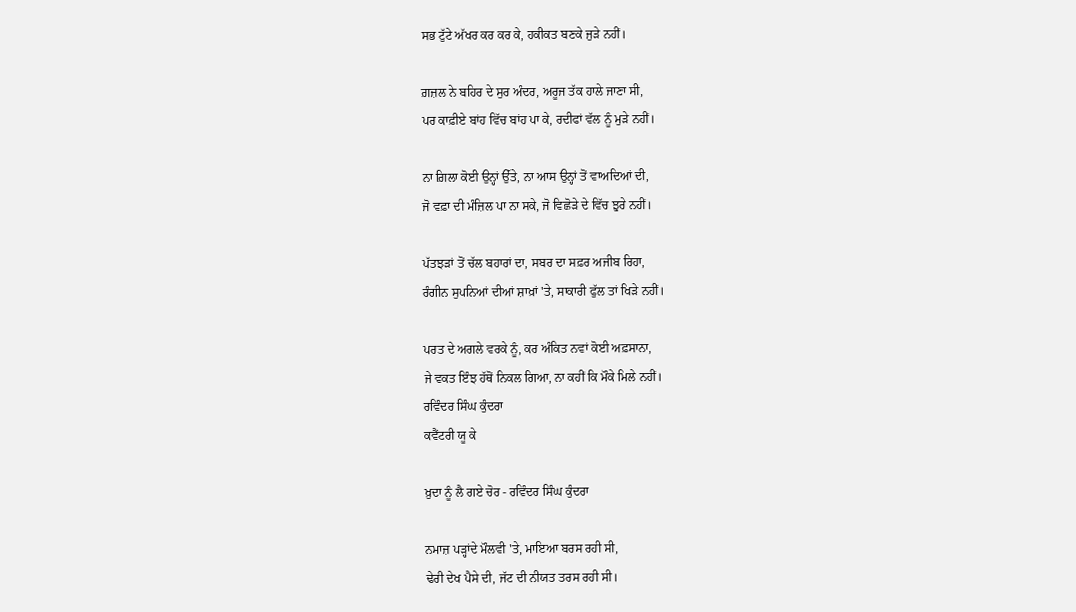ਸਭ ਟੁੱਟੇ ਅੱਖਰ ਕਰ ਕਰ ਕੇ, ਹਕੀਕਤ ਬਣਕੇ ਜੁੜੇ ਨਹੀਂ।

ਗ਼ਜ਼ਲ ਨੇ ਬਹਿਰ ਦੇ ਸੁਰ ਅੰਦਰ, ਅਰੂਜ ਤੱਕ ਹਾਲੇ ਜਾਣਾ ਸੀ,
ਪਰ ਕਾਫ਼ੀਏ ਬਾਂਹ ਵਿੱਚ ਬਾਂਹ ਪਾ ਕੇ, ਰਦੀਫਾਂ ਵੱਲ ਨੂੰ ਮੁੜੇ ਨਹੀਂ।

ਨਾ ਗ਼ਿਲਾ ਕੋਈ ਉਨ੍ਹਾਂ ਉੱਤੇ, ਨਾ ਆਸ ਉਨ੍ਹਾਂ ਤੋਂ ਵਾਅਦਿਆਂ ਦੀ,
ਜੋ ਵਫ਼ਾ ਦੀ ਮੰਜ਼ਿਲ ਪਾ ਨਾ ਸਕੇ, ਜੋ ਵਿਛੋੜੇ ਦੇ ਵਿੱਚ ਝੁਰੇ ਨਹੀਂ।

ਪੱਤਝੜਾਂ ਤੋਂ ਚੱਲ ਬਹਾਰਾਂ ਦਾ, ਸਬਰ ਦਾ ਸਫ਼ਰ ਅਜੀਬ ਰਿਹਾ,
ਰੰਗੀਨ ਸੁਪਨਿਆਂ ਦੀਆਂ ਸ਼ਾਖ਼ਾਂ 'ਤੇ, ਸਾਕਾਰੀ ਫੁੱਲ ਤਾਂ ਖਿੜੇ ਨਹੀਂ।

ਪਰਤ ਦੇ ਅਗਲੇ ਵਰਕੇ ਨੂੰ, ਕਰ ਅੰਕਿਤ ਨਵਾਂ ਕੋਈ ਅਫ਼ਸਾਨਾ,
ਜੇ ਵਕਤ ਇੰਝ ਹੱਥੋਂ ਨਿਕਲ ਗਿਆ, ਨਾ ਕਹੀਂ ਕਿ ਮੌਕੇ ਮਿਲੇ ਨਹੀਂ।
ਰਵਿੰਦਰ ਸਿੰਘ ਕੁੰਦਰਾ
ਕਵੈਂਟਰੀ ਯੂ ਕੇ

ਖ਼ੁਦਾ ਨੂੰ ਲੈ ਗਏ ਚੋਰ - ਰਵਿੰਦਰ ਸਿੰਘ ਕੁੰਦਰਾ

ਨਮਾਜ਼ ਪੜ੍ਹਾਂਦੇ ਮੌਲਵੀ 'ਤੇ, ਮਾਇਆ ਬਰਸ ਰਹੀ ਸੀ,
ਢੇਰੀ ਦੇਖ ਪੈਸੇ ਦੀ, ਜੱਟ ਦੀ ਨੀਯਤ ਤਰਸ ਰਹੀ ਸੀ।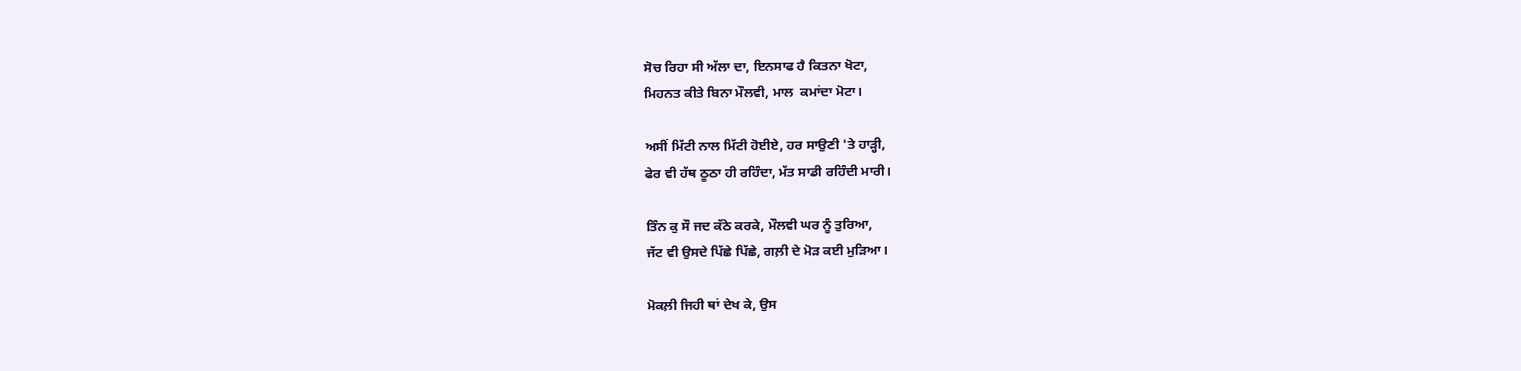ਸੋਚ ਰਿਹਾ ਸੀ ਅੱਲਾ ਦਾ, ਇਨਸਾਫ ਹੈ ਕਿਤਨਾ ਖੋਟਾ,
ਮਿਹਨਤ ਕੀਤੇ ਬਿਨਾ ਮੌਲਵੀ, ਮਾਲ  ਕਮਾਂਦਾ ਮੋਟਾ।

ਅਸੀਂ ਮਿੱਟੀ ਨਾਲ ਮਿੱਟੀ ਹੋਈਏ, ਹਰ ਸਾਉਣੀ 'ਤੇ ਹਾੜ੍ਹੀ,
ਫੇਰ ਵੀ ਹੱਥ ਠੂਠਾ ਹੀ ਰਹਿੰਦਾ, ਮੱਤ ਸਾਡੀ ਰਹਿੰਦੀ ਮਾਰੀ।

ਤਿੰਨ ਕੁ ਸੌ ਜਦ ਕੱਠੇ ਕਰਕੇ, ਮੌਲਵੀ ਘਰ ਨੂੰ ਤੁਰਿਆ,
ਜੱਟ ਵੀ ਉਸਦੇ ਪਿੱਛੇ ਪਿੱਛੇ, ਗਲ਼ੀ ਦੇ ਮੋੜ ਕਈ ਮੁੜਿਆ।

ਮੋਕਲ਼ੀ ਜਿਹੀ ਥਾਂ ਦੇਖ ਕੇ, ਉਸ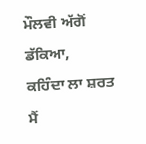ਮੌਲਵੀ ਅੱਗੋਂ ਡੱਕਿਆ,
ਕਹਿੰਦਾ ਲਾ ਸ਼ਰਤ ਮੈਂ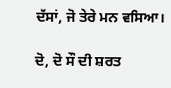ਦੱਸਾਂ, ਜੋ ਤੇਰੇ ਮਨ ਵਸਿਆ।

ਦੋ, ਦੋ ਸੌ ਦੀ ਸ਼ਰਤ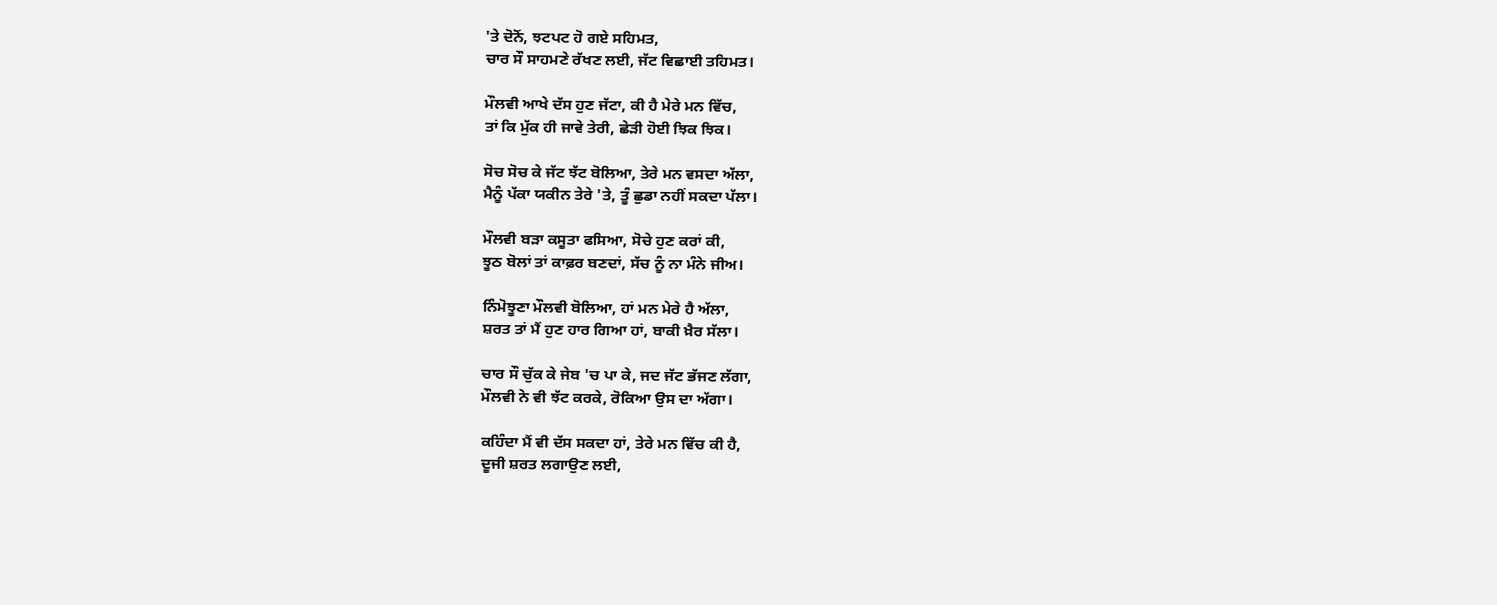'ਤੇ ਦੋਨੋਂ, ਝਟਪਟ ਹੋ ਗਏ ਸਹਿਮਤ,
ਚਾਰ ਸੌ ਸਾਹਮਣੇ ਰੱਖਣ ਲਈ, ਜੱਟ ਵਿਛਾਈ ਤਹਿਮਤ।

ਮੌਲਵੀ ਆਖੇ ਦੱਸ ਹੁਣ ਜੱਟਾ, ਕੀ ਹੈ ਮੇਰੇ ਮਨ ਵਿੱਚ,
ਤਾਂ ਕਿ ਮੁੱਕ ਹੀ ਜਾਵੇ ਤੇਰੀ, ਛੇੜੀ ਹੋਈ ਝਿਕ ਝਿਕ।

ਸੋਚ ਸੋਚ ਕੇ ਜੱਟ ਝੱਟ ਬੋਲਿਆ, ਤੇਰੇ ਮਨ ਵਸਦਾ ਅੱਲਾ,
ਮੈਨੂੰ ਪੱਕਾ ਯਕੀਨ ਤੇਰੇ 'ਤੇ, ਤੂੰ ਛੁਡਾ ਨਹੀਂ ਸਕਦਾ ਪੱਲਾ।

ਮੌਲਵੀ ਬੜਾ ਕਸੂਤਾ ਫਸਿਆ, ਸੋਚੇ ਹੁਣ ਕਰਾਂ ਕੀ,
ਝੂਠ ਬੋਲਾਂ ਤਾਂ ਕਾਫ਼ਰ ਬਣਦਾਂ, ਸੱਚ ਨੂੰ ਨਾ ਮੰਨੇ ਜੀਅ।

ਨਿੰਮੋਝੂਣਾ ਮੌਲਵੀ ਬੋਲਿਆ, ਹਾਂ ਮਨ ਮੇਰੇ ਹੈ ਅੱਲਾ,
ਸ਼ਰਤ ਤਾਂ ਮੈਂ ਹੁਣ ਹਾਰ ਗਿਆ ਹਾਂ, ਬਾਕੀ ਖ਼ੈਰ ਸੱਲਾ।

ਚਾਰ ਸੌ ਚੁੱਕ ਕੇ ਜੇਬ 'ਚ ਪਾ ਕੇ, ਜਦ ਜੱਟ ਭੱਜਣ ਲੱਗਾ,
ਮੌਲਵੀ ਨੇ ਵੀ ਝੱਟ ਕਰਕੇ, ਰੋਕਿਆ ਉਸ ਦਾ ਅੱਗਾ।

ਕਹਿੰਦਾ ਮੈਂ ਵੀ ਦੱਸ ਸਕਦਾ ਹਾਂ, ਤੇਰੇ ਮਨ ਵਿੱਚ ਕੀ ਹੈ,
ਦੂਜੀ ਸ਼ਰਤ ਲਗਾਉਣ ਲਈ,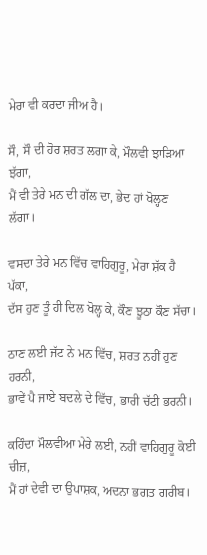ਮੇਰਾ ਵੀ ਕਰਦਾ ਜੀਅ ਹੈ।

ਸੌ, ਸੌ ਦੀ ਹੋਰ ਸ਼ਰਤ ਲਗਾ ਕੇ, ਮੌਲਵੀ ਝਾੜਿਆ ਝੱਗਾ,
ਮੈਂ ਵੀ ਤੇਰੇ ਮਨ ਦੀ ਗੱਲ ਦਾ, ਭੇਦ ਹਾਂ ਖੋਲ੍ਹਣ ਲੱਗਾ।

ਵਸਦਾ ਤੇਰੇ ਮਨ ਵਿੱਚ ਵਾਹਿਗੁਰੂ, ਮੇਰਾ ਸ਼ੱਕ ਹੈ ਪੱਕਾ,
ਦੱਸ ਹੁਣ ਤੂੰ ਹੀ ਦਿਲ ਖੋਲ੍ਹ ਕੇ, ਕੌਣ ਝੂਠਾ ਕੌਣ ਸੱਚਾ।

ਠਾਣ ਲਈ ਜੱਟ ਨੇ ਮਨ ਵਿੱਚ, ਸ਼ਰਤ ਨਹੀਂ ਹੁਣ ਹਰਨੀ,
ਭਾਵੇਂ ਪੈ ਜਾਏ ਬਦਲੇ ਦੇ ਵਿੱਚ, ਭਾਰੀ ਚੱਟੀ ਭਰਨੀ।

ਕਹਿੰਦਾ ਮੌਲਵੀਆ ਮੇਰੇ ਲਈ, ਨਹੀਂ ਵਾਹਿਗੁਰੂ ਕੋਈ ਚੀਜ਼,
ਮੈਂ ਹਾਂ ਦੇਵੀ ਦਾ ਉਪਾਸ਼ਕ, ਅਦਨਾ ਭਗਤ ਗਰੀਬ।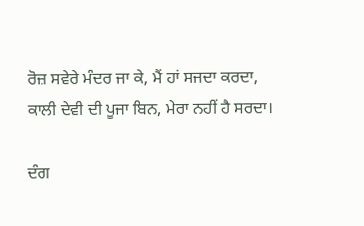ਰੋਜ਼ ਸਵੇਰੇ ਮੰਦਰ ਜਾ ਕੇ, ਮੈਂ ਹਾਂ ਸਜਦਾ ਕਰਦਾ,
ਕਾਲੀ ਦੇਵੀ ਦੀ ਪੂਜਾ ਬਿਨ, ਮੇਰਾ ਨਹੀਂ ਹੈ ਸਰਦਾ।

ਦੰਗ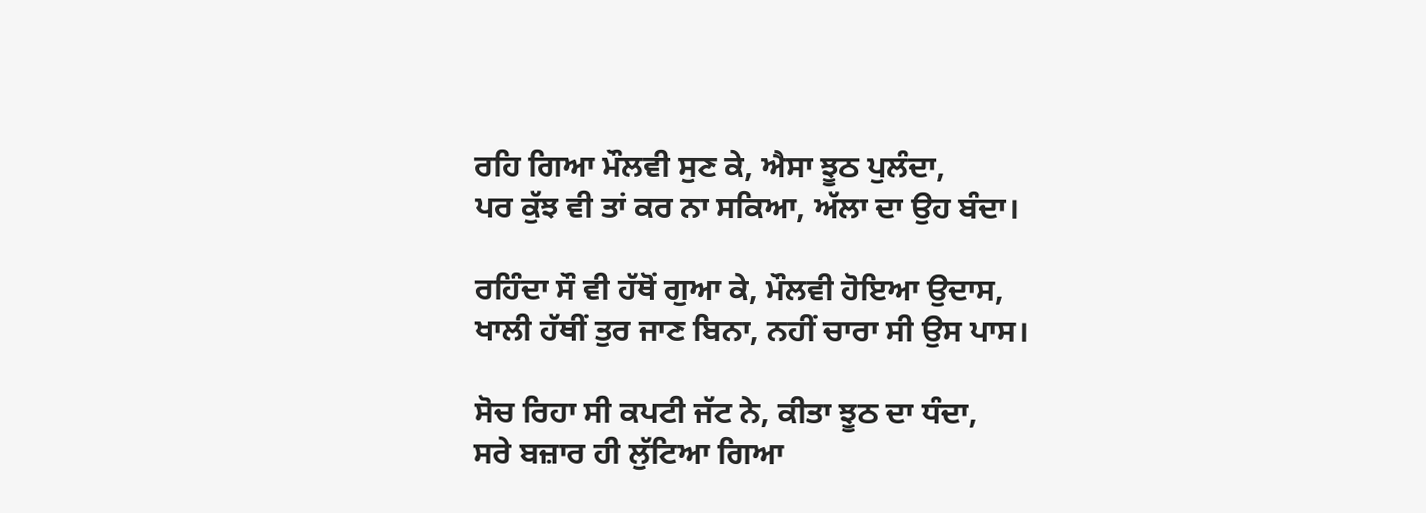ਰਹਿ ਗਿਆ ਮੌਲਵੀ ਸੁਣ ਕੇ, ਐਸਾ ਝੂਠ ਪੁਲੰਦਾ,
ਪਰ ਕੁੱਝ ਵੀ ਤਾਂ ਕਰ ਨਾ ਸਕਿਆ, ਅੱਲਾ ਦਾ ਉਹ ਬੰਦਾ।

ਰਹਿੰਦਾ ਸੌ ਵੀ ਹੱਥੋਂ ਗੁਆ ਕੇ, ਮੌਲਵੀ ਹੋਇਆ ਉਦਾਸ,
ਖਾਲੀ ਹੱਥੀਂ ਤੁਰ ਜਾਣ ਬਿਨਾ, ਨਹੀਂ ਚਾਰਾ ਸੀ ਉਸ ਪਾਸ।

ਸੋਚ ਰਿਹਾ ਸੀ ਕਪਟੀ ਜੱਟ ਨੇ, ਕੀਤਾ ਝੂਠ ਦਾ ਧੰਦਾ,
ਸਰੇ ਬਜ਼ਾਰ ਹੀ ਲੁੱਟਿਆ ਗਿਆ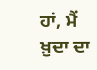ਹਾਂ, ਮੈਂ ਖ਼ੁਦਾ ਦਾ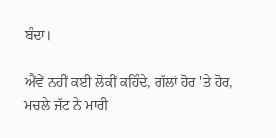ਬੰਦਾ।

ਐਂਵੇਂ ਨਹੀਂ ਕਈ ਲੋਕੀਂ ਕਹਿੰਦੇ, ਗੱਲਾਂ ਹੋਰ 'ਤੇ ਹੋਰ,
ਮਚਲੇ ਜੱਟ ਨੇ ਮਾਰੀ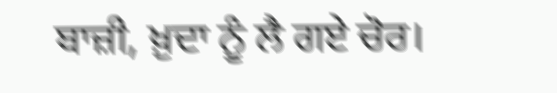ਬਾਜ਼ੀ, ਖ਼ੁਦਾ ਨੂੰ ਲੈ ਗਏ ਚੋਰ।